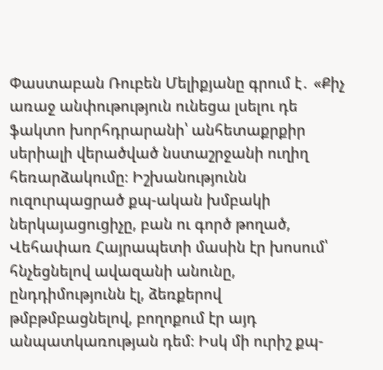Փաստաբան Ռուբեն Մելիքյանը գրում է․ «Քիչ առաջ անփութություն ունեցա լսելու դե ֆակտո խորհդրարանի՝ անհետաքրքիր սերիալի վերածված նստաշրջանի ուղիղ հեռարձակումը։ Իշխանությունն ուզուրպացրած քպ-ական խմբակի ներկայացուցիչը, բան ու գործ թողած, Վեհափառ Հայրապետի մասին էր խոսում՝ հնչեցնելով ավազանի անունը, ընդդիմությունն էլ, ձեռքերով թմբթմբացնելով, բողոքում էր այդ անպատկառության դեմ։ Իսկ մի ուրիշ քպ-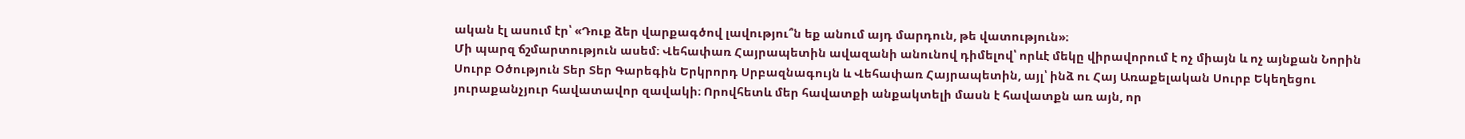ական էլ ասում էր՝ «Դուք ձեր վարքագծով լավությու՞ն եք անում այդ մարդուն, թե վատություն»։
Մի պարզ ճշմարտություն ասեմ։ Վեհափառ Հայրապետին ավազանի անունով դիմելով՝ որևէ մեկը վիրավորում է ոչ միայն և ոչ այնքան Նորին Սուրբ Օծություն Տեր Տեր Գարեգին Երկրորդ Սրբազնագույն և Վեհափառ Հայրապետին, այլ՝ ինձ ու Հայ Առաքելական Սուրբ Եկեղեցու յուրաքանչյուր հավատավոր զավակի։ Որովհետև մեր հավատքի անքակտելի մասն է հավատքն առ այն, որ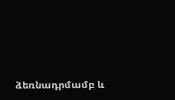ձեռնադրմամբ և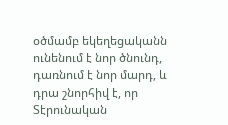օծմամբ եկեղեցականն ունենում է նոր ծնունդ, դառնում է նոր մարդ, և դրա շնորհիվ է, որ Տէրունական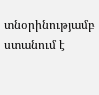տնօրինությամբ ստանում է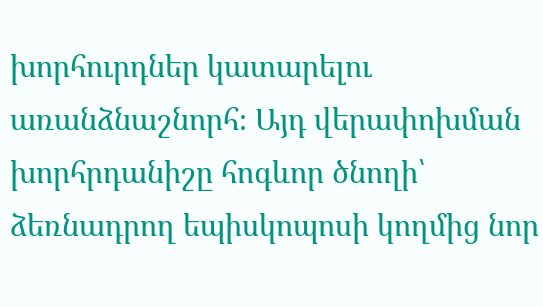խորհուրդներ կատարելու առանձնաշնորհ։ Այդ վերափոխման խորհրդանիշը հոգևոր ծնողի՝ ձեռնադրող եպիսկոպոսի կողմից նոր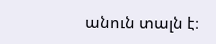անուն տալն է։